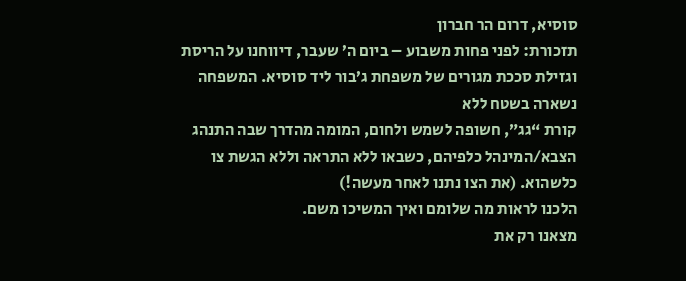סוסיא, דרום הר חברון
תזכורת: לפני פחות משבוע – ביום ה’ שעבר, דיווחנו על הריסת וגזילת סככת מגורים של משפחת ג’בור ליד סוסיא. המשפחה נשארה בשטח ללא
קורת “גג”, חשופה לשמש ולחום, המומה מהדרך שבה התנהג הצבא/המינהל כלפיהם, כשבאו ללא התראה וללא הגשת צו כלשהוא. (את הצו נתנו לאחר מעשה!)
הלכנו לראות מה שלומם ואיך המשיכו משם.
מצאנו רק את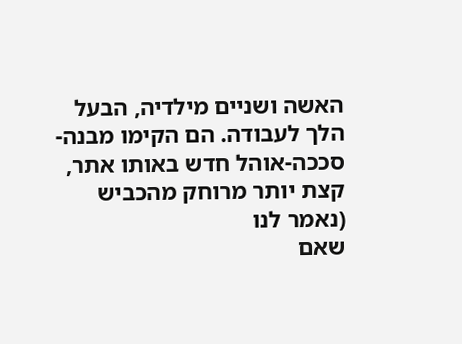האשה ושניים מילדיה, הבעל הלך לעבודה. הם הקימו מבנה-סככה-אוהל חדש באותו אתר, קצת יותר מרוחק מהכביש (נאמר לנו
שאם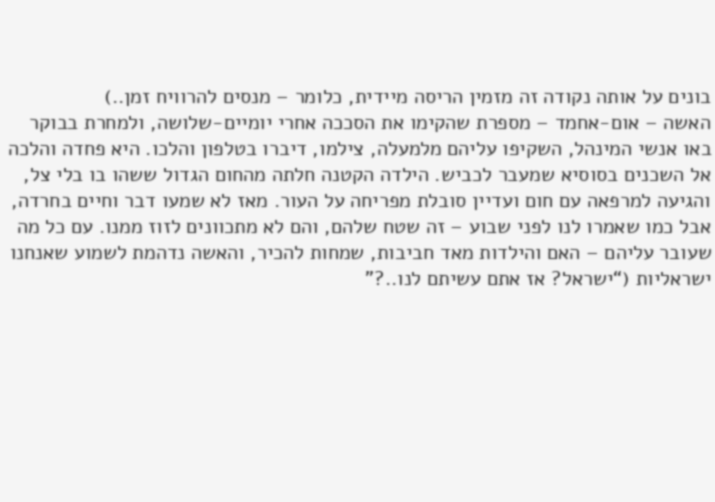בונים על אותה נקודה זה מזמין הריסה מיידית, כלומר – מנסים להרוויח זמן..)
האשה – אום-אחמד – מספרת שהקימו את הסככה אחרי יומיים-שלושה, ולמחרת בבוקר באו אנשי המינהל, השקיפו עליהם מלמעלה, צילמו, דיברו בטלפון והלכו. היא פחדה והלכה אל השכנים בסוסיא שמעבר לכביש. הילדה הקטנה חלתה מהחום הגדול ששהו בו בלי צל, והגיעה למרפאה עם חום ועדיין סובלת מפריחה על העור. מאז לא שמעו דבר וחיים בחרדה, אבל כמו שאמרו לנו לפני שבוע – זה שטח שלהם, והם לא מתכוונים לזוז ממנו. עם כל מה שעובר עליהם – האם והילדות מאד חביבות, שמחות להכיר, והאשה נדהמת לשמוע שאנחנו ישראליות (“ישראל? אז אתם עשיתם לנו..?”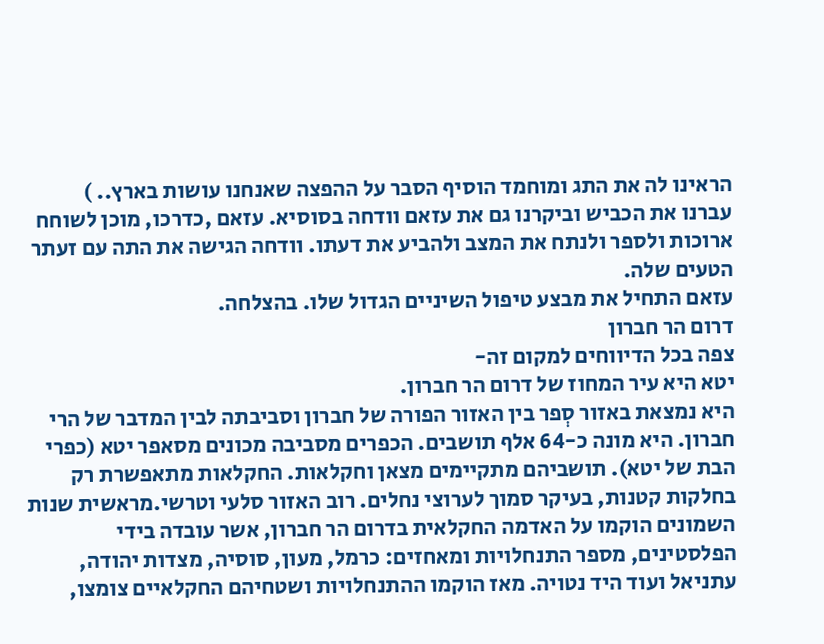הראינו לה את התג ומוחמד הוסיף הסבר על ההפצה שאנחנו עושות בארץ.. )
עברנו את הכביש וביקרנו גם את עזאם וודחה בסוסיא. עזאם ,כדרכו, מוכן לשוחח ארוכות ולספר ולנתח את המצב ולהביע את דעתו. וודחה הגישה את התה עם זעתר הטעים שלה.
עזאם התחיל את מבצע טיפול השיניים הגדול שלו. בהצלחה.
דרום הר חברון
צפה בכל הדיווחים למקום זה-
יטא היא עיר המחוז של דרום הר חברון.
היא נמצאת באזור סְפר בין האזור הפורה של חברון וסביבתה לבין המדבר של הרי חברון. היא מונה כ-64 אלף תושבים. הכפרים מסביבה מכונים מסאפר יטא (כפרי הבת של יטא). תושביהם מתקיימים מצאן וחקלאות. החקלאות מתאפשרת רק בחלקות קטנות, בעיקר סמוך לערוצי נחלים. רוב האזור סלעי וטרשי.מראשית שנות השמונים הוקמו על האדמה החקלאית בדרום הר חברון, אשר עובדה בידי הפלסטינים, מספר התנחלויות ומאחזים: כרמל, מעון, סוסיה, מצדות יהודה, עתניאל ועוד היד נטויה. מאז הוקמו ההתנחלויות ושטחיהם החקלאיים צומצו,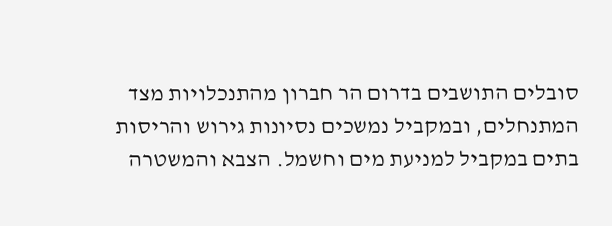סובלים התושבים בדרום הר חברון מהתנכלויות מצד המתנחלים, ובמקביל נמשכים נסיונות גירוש והריסות בתים במקביל למניעת מים וחשמל. הצבא והמשטרה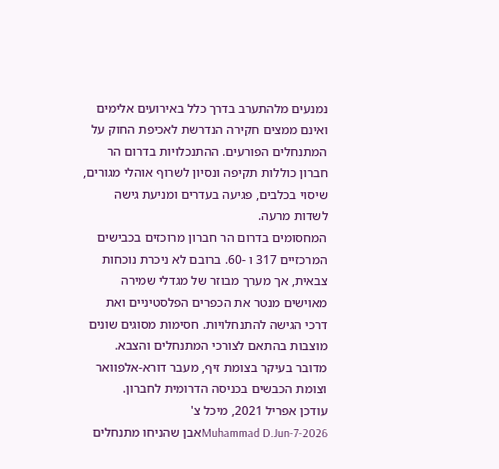נמנעים מלהתערב בדרך כלל באירועים אלימים ואינם ממצים חקירה הנדרשת לאכיפת החוק על המתנחלים הפורעים. ההתנכלויות בדרום הר חברון כוללות תקיפה ונסיון לשרוף אוהלי מגורים, שיסוי בכלבים, פגיעה בעדרים ומניעת גישה לשדות מרעה.
המחסומים בדרום הר חברון מרוכזים בכבישים המרכזיים 317 ו -60. ברובם לא ניכרת נוכחות צבאית, אך מערך מבוזר של מגדלי שמירה מאוישים מנטר את הכפרים הפלסטיניים ואת דרכי הגישה להתנחלויות. חסימות מסוגים שונים מוצבות בהתאם לצורכי המתנחלים והצבא. מדובר בעיקר בצומת זיף, מעבר דורא-אלפוואר וצומת הכבשים בכניסה הדרומית לחברון.
עודכן אפריל 2021, מיכל צ'
Muhammad D.Jun-7-2026אבן שהניחו מתנחלים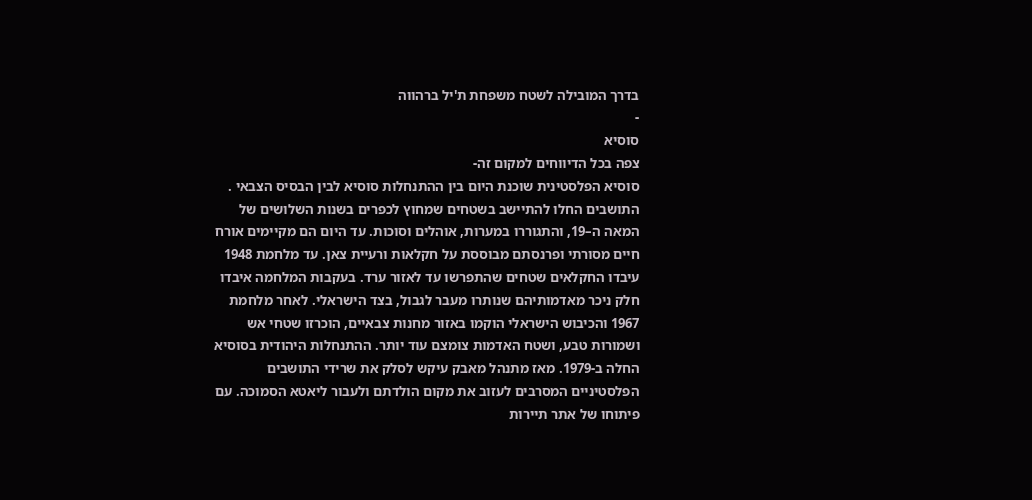בדרך המובילה לשטח משפחת ת'יל ברהווה
-
סוסיא
צפה בכל הדיווחים למקום זה-
סוסיא הפלסטינית שוכנת היום בין ההתנחלות סוסיא לבין הבסיס הצבאי . התושבים החלו להתיישב בשטחים שמחוץ לכפרים בשנות השלושים של המאה ה–19, והתגוררו במערות, אוהלים וסוכות. עד היום הם מקיימים אורח חיים מסורתי ופרנסתם מבוססת על חקלאות ורעיית צאן. עד מלחמת 1948 עיבדו החקלאים שטחים שהתפרשו עד לאזור ערד. בעקבות המלחמה איבדו חלק ניכר מאדמותיהם שנותרו מעבר לגבול, בצד הישראלי. לאחר מלחמת 1967 והכיבוש הישראלי הוקמו באזור מחנות צבאיים, הוכרזו שטחי אש ושמורות טבע, ושטח האדמות צומצם עוד יותר. ההתנחלות היהודית בסוסיא החלה ב-1979. מאז מתנהל מאבק עיקש לסלק את שרידי התושבים הפלסטיניים המסרבים לעזוב את מקום הולדתם ולעבור ליאטא הסמוכה. עם פיתוחו של אתר תיירות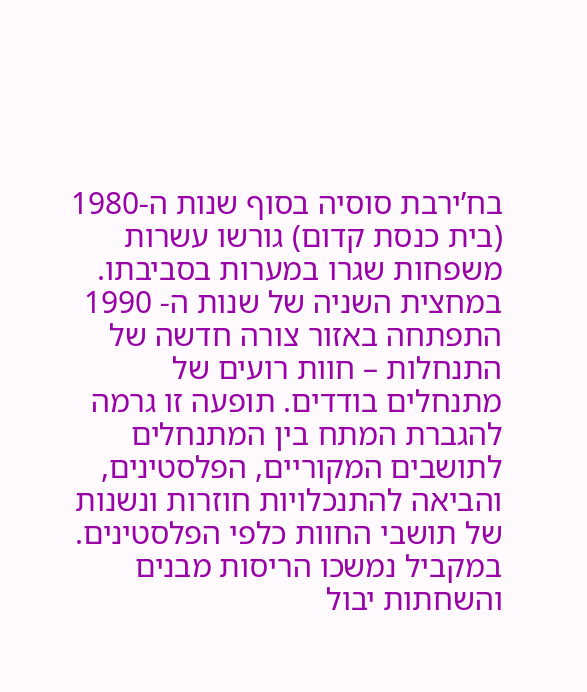בח’ירבת סוסיה בסוף שנות ה-1980 (בית כנסת קדום) גורשו עשרות משפחות שגרו במערות בסביבתו. במחצית השניה של שנות ה- 1990 התפתחה באזור צורה חדשה של התנחלות – חוות רועים של מתנחלים בודדים. תופעה זו גרמה להגברת המתח בין המתנחלים לתושבים המקוריים, הפלסטינים, והביאה להתנכלויות חוזרות ונשנות של תושבי החוות כלפי הפלסטינים. במקביל נמשכו הריסות מבנים והשחתות יבול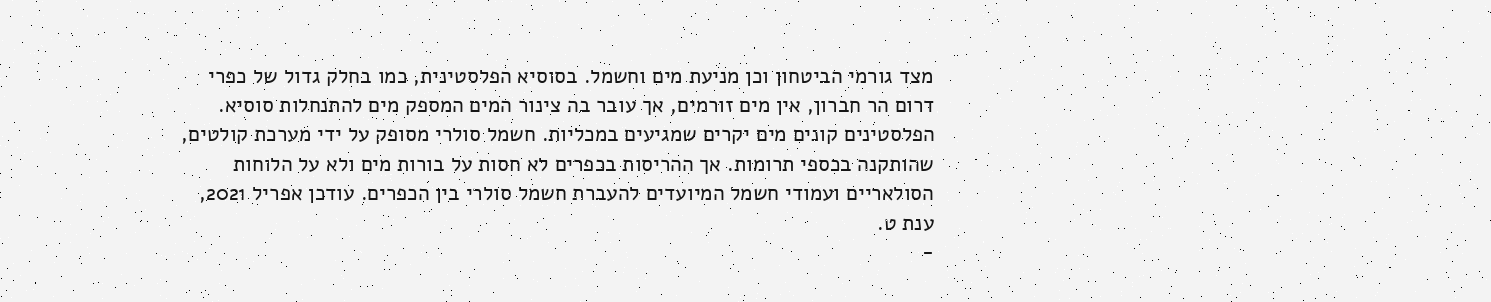מצד גורמי הביטחון וכן מניעת מים וחשמל. בסוסיא הפלסטינית, כמו בחלק גדול של כפרי דרום הר חברון, אין מים זורמים, אך עובר בה צינור המים המספק מים להתנחלות סוסיא. הפלסטינים קונים מים יקרים שמגיעים במכליות. חשמל סולרי מסופק על ידי מערכת קולטים, שהותקנה בכספי תרומות. אך ההריסות בכפרים לא חסות על בורות מים ולא על הלוחות הסולאריים ועמודי חשמל המיועדים להעברת חשמל סולרי בין הכפרים. עודכן אפריל 2021, ענת ט.
-